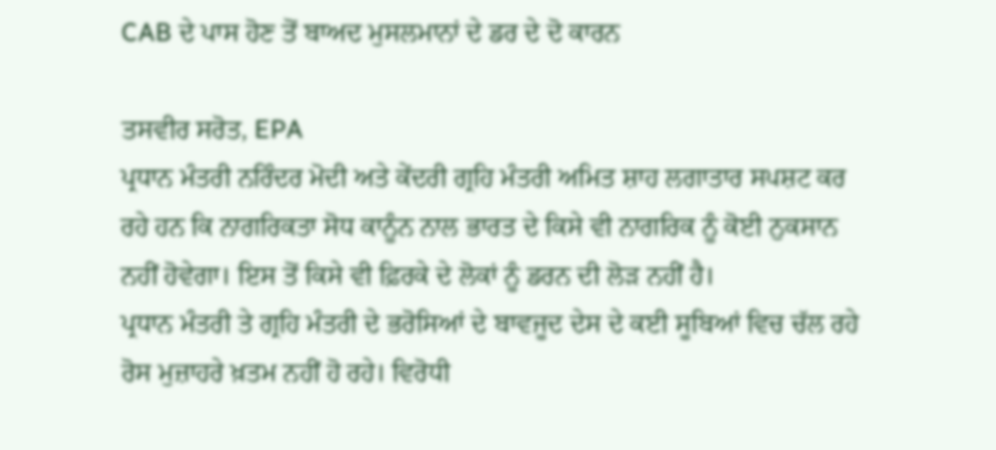CAB ਦੇ ਪਾਸ ਹੋਣ ਤੋਂ ਬਾਅਦ ਮੁਸਲਮਾਨਾਂ ਦੇ ਡਰ ਦੇ ਦੋ ਕਾਰਨ

ਤਸਵੀਰ ਸਰੋਤ, EPA
ਪ੍ਰਧਾਨ ਮੰਤਰੀ ਨਰਿੰਦਰ ਮੋਦੀ ਅਤੇ ਕੇਂਦਰੀ ਗ੍ਰਹਿ ਮੰਤਰੀ ਅਮਿਤ ਸ਼ਾਹ ਲਗਾਤਾਰ ਸਪਸ਼ਟ ਕਰ ਰਹੇ ਹਨ ਕਿ ਨਾਗਰਿਕਤਾ ਸੋਧ ਕਾਨੂੰਨ ਨਾਲ ਭਾਰਤ ਦੇ ਕਿਸੇ ਵੀ ਨਾਗਰਿਕ ਨੂੰ ਕੋਈ ਨੁਕਸਾਨ ਨਹੀਂ ਹੋਵੇਗਾ। ਇਸ ਤੋਂ ਕਿਸੇ ਵੀ ਫ਼ਿਰਕੇ ਦੇ ਲੋਕਾਂ ਨੂੰ ਡਰਨ ਦੀ ਲੋੜ ਨਹੀਂ ਹੈ।
ਪ੍ਰਧਾਨ ਮੰਤਰੀ ਤੇ ਗ੍ਰਹਿ ਮੰਤਰੀ ਦੇ ਭਰੋਸਿਆਂ ਦੇ ਬਾਵਜੂਦ ਦੇਸ ਦੇ ਕਈ ਸੂਬਿਆਂ ਵਿਚ ਚੱਲ ਰਹੇ ਰੋਸ ਮੁਜ਼ਾਹਰੇ ਖ਼ਤਮ ਨਹੀਂ ਹੋ ਰਹੇ। ਵਿਰੋਧੀ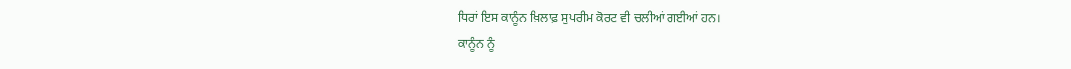ਧਿਰਾਂ ਇਸ ਕਾਨੂੰਨ ਖ਼ਿਲਾਫ਼ ਸੁਪਰੀਮ ਕੋਰਟ ਵੀ ਚਲੀਆਂ ਗਈਆਂ ਹਨ।
ਕਾਨੂੰਨ ਨੂੰ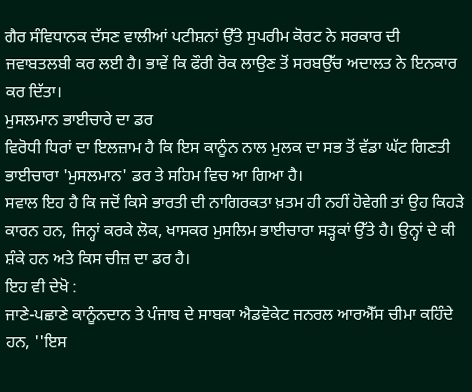ਗੈਰ ਸੰਵਿਧਾਨਕ ਦੱਸਣ ਵਾਲੀਆਂ ਪਟੀਸ਼ਨਾਂ ਉੱਤੇ ਸੁਪਰੀਮ ਕੋਰਟ ਨੇ ਸਰਕਾਰ ਦੀ ਜਵਾਬਤਲਬੀ ਕਰ ਲਈ ਹੈ। ਭਾਵੇਂ ਕਿ ਫੌਰੀ ਰੋਕ ਲਾਉਣ ਤੋਂ ਸਰਬਉੱਚ ਅਦਾਲਤ ਨੇ ਇਨਕਾਰ ਕਰ ਦਿੱਤਾ।
ਮੁਸਲਮਾਨ ਭਾਈਚਾਰੇ ਦਾ ਡਰ
ਵਿਰੋਧੀ ਧਿਰਾਂ ਦਾ ਇਲਜ਼ਾਮ ਹੈ ਕਿ ਇਸ ਕਾਨੂੰਨ ਨਾਲ ਮੁਲਕ ਦਾ ਸਭ ਤੋਂ ਵੱਡਾ ਘੱਟ ਗਿਣਤੀ ਭਾਈਚਾਰਾ 'ਮੁਸਲਮਾਨ' ਡਰ ਤੇ ਸਹਿਮ ਵਿਚ ਆ ਗਿਆ ਹੈ।
ਸਵਾਲ ਇਹ ਹੈ ਕਿ ਜਦੋਂ ਕਿਸੇ ਭਾਰਤੀ ਦੀ ਨਾਗਿਰਕਤਾ ਖ਼ਤਮ ਹੀ ਨਹੀਂ ਹੋਵੇਗੀ ਤਾਂ ਉਹ ਕਿਹੜੇ ਕਾਰਨ ਹਨ, ਜਿਨ੍ਹਾਂ ਕਰਕੇ ਲੋਕ, ਖਾਸਕਰ ਮੁਸਲਿਮ ਭਾਈਚਾਰਾ ਸੜ੍ਹਕਾਂ ਉੱਤੇ ਹੈ। ਉਨ੍ਹਾਂ ਦੇ ਕੀ ਸ਼ੰਕੇ ਹਨ ਅਤੇ ਕਿਸ ਚੀਜ਼ ਦਾ ਡਰ ਹੈ।
ਇਹ ਵੀ ਦੇਖੋ :
ਜਾਣੇ-ਪਛਾਣੇ ਕਾਨੂੰਨਦਾਨ ਤੇ ਪੰਜਾਬ ਦੇ ਸਾਬਕਾ ਐਡਵੋਕੇਟ ਜਨਰਲ ਆਰਐੱਸ ਚੀਮਾ ਕਹਿੰਦੇ ਹਨ, ''ਇਸ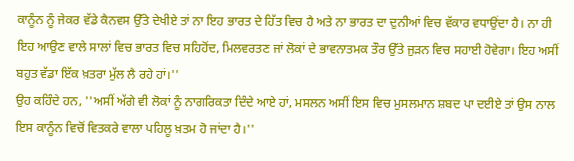ਕਾਨੂੰਨ ਨੂੰ ਜੇਕਰ ਵੱਡੇ ਕੈਨਵਸ ਉੱਤੇ ਦੇਖੀਏ ਤਾਂ ਨਾ ਇਹ ਭਾਰਤ ਦੇ ਹਿੱਤ ਵਿਚ ਹੈ ਅਤੇ ਨਾ ਭਾਰਤ ਦਾ ਦੁਨੀਆਂ ਵਿਚ ਵੱਕਾਰ ਵਧਾਉਂਦਾ ਹੈ। ਨਾ ਹੀ ਇਹ ਆਉਣ ਵਾਲੇ ਸਾਲਾਂ ਵਿਚ ਭਾਰਤ ਵਿਚ ਸਹਿਹੋਂਦ, ਮਿਲਵਰਤਣ ਜਾਂ ਲੋਕਾਂ ਦੇ ਭਾਵਨਾਤਮਕ ਤੌਰ ਉੱਤੇ ਜੁੜਨ ਵਿਚ ਸਹਾਈ ਹੋਵੇਗਾ। ਇਹ ਅਸੀਂ ਬਹੁਤ ਵੱਡਾ ਇੱਕ ਖ਼ਤਰਾ ਮੁੱਲ ਲੈ ਰਹੇ ਹਾਂ।''
ਉਹ ਕਹਿੰਦੇ ਹਨ, ''ਅਸੀਂ ਅੱਗੇ ਵੀ ਲੋਕਾਂ ਨੂੰ ਨਾਗਰਿਕਤਾ ਦਿੰਦੇ ਆਏ ਹਾਂ, ਮਸਲਨ ਅਸੀਂ ਇਸ ਵਿਚ ਮੁਸਲਮਾਨ ਸ਼ਬਦ ਪਾ ਦਈਏ ਤਾਂ ਉਸ ਨਾਲ ਇਸ ਕਾਨੂੰਨ ਵਿਚੋਂ ਵਿਤਕਰੇ ਵਾਲਾ ਪਹਿਲੂ ਖ਼ਤਮ ਹੋ ਜਾਂਦਾ ਹੈ।''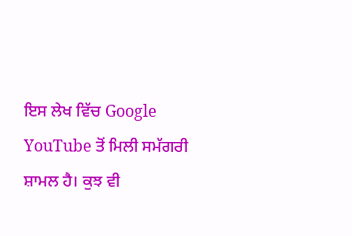ਇਸ ਲੇਖ ਵਿੱਚ Google YouTube ਤੋਂ ਮਿਲੀ ਸਮੱਗਰੀ ਸ਼ਾਮਲ ਹੈ। ਕੁਝ ਵੀ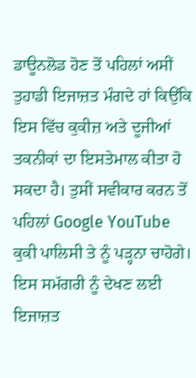ਡਾਊਨਲੋਡ ਹੋਣ ਤੋਂ ਪਹਿਲਾਂ ਅਸੀਂ ਤੁਹਾਡੀ ਇਜਾਜ਼ਤ ਮੰਗਦੇ ਹਾਂ ਕਿਉਂਕਿ ਇਸ ਵਿੱਚ ਕੁਕੀਜ਼ ਅਤੇ ਦੂਜੀਆਂ ਤਕਨੀਕਾਂ ਦਾ ਇਸਤੇਮਾਲ ਕੀਤਾ ਹੋ ਸਕਦਾ ਹੈ। ਤੁਸੀਂ ਸਵੀਕਾਰ ਕਰਨ ਤੋਂ ਪਹਿਲਾਂ Google YouTube ਕੁਕੀ ਪਾਲਿਸੀ ਤੇ ਨੂੰ ਪੜ੍ਹਨਾ ਚਾਹੋਗੇ। ਇਸ ਸਮੱਗਰੀ ਨੂੰ ਦੇਖਣ ਲਈ ਇਜਾਜ਼ਤ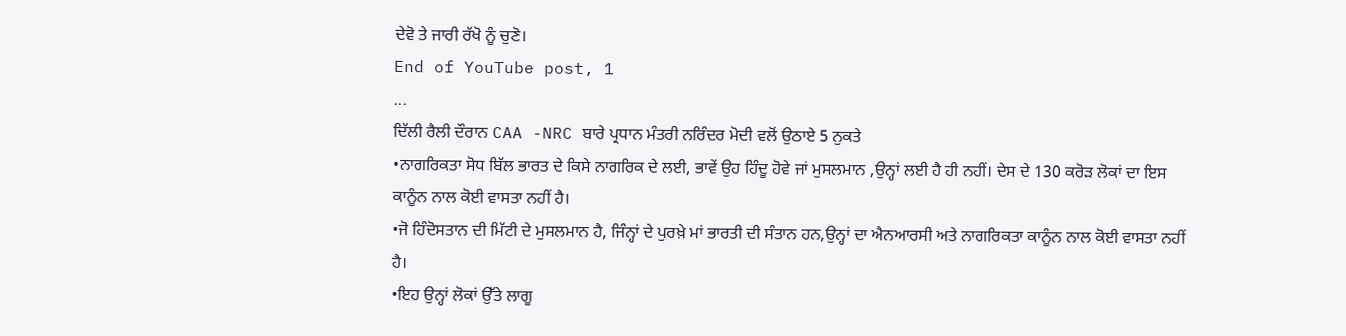ਦੇਵੋ ਤੇ ਜਾਰੀ ਰੱਖੋ ਨੂੰ ਚੁਣੋ।
End of YouTube post, 1
...
ਦਿੱਲੀ ਰੈਲੀ ਦੌਰਾਨ CAA -NRC ਬਾਰੇ ਪ੍ਰਧਾਨ ਮੰਤਰੀ ਨਰਿੰਦਰ ਮੋਦੀ ਵਲੋਂ ਉਠਾਏ 5 ਨੁਕਤੇ
•ਨਾਗਰਿਕਤਾ ਸੋਧ ਬਿੱਲ ਭਾਰਤ ਦੇ ਕਿਸੇ ਨਾਗਰਿਕ ਦੇ ਲਈ, ਭਾਵੇਂ ਉਹ ਹਿੰਦੂ ਹੋਵੇ ਜਾਂ ਮੁਸਲਮਾਨ ,ਉਨ੍ਹਾਂ ਲਈ ਹੈ ਹੀ ਨਹੀਂ। ਦੇਸ ਦੇ 130 ਕਰੋੜ ਲੋਕਾਂ ਦਾ ਇਸ ਕਾਨੂੰਨ ਨਾਲ ਕੋਈ ਵਾਸਤਾ ਨਹੀਂ ਹੈ।
•ਜੋ ਹਿੰਦੋਸਤਾਨ ਦੀ ਮਿੱਟੀ ਦੇ ਮੁਸਲਮਾਨ ਹੈ, ਜਿੰਨ੍ਹਾਂ ਦੇ ਪੁਰਖ਼ੇ ਮਾਂ ਭਾਰਤੀ ਦੀ ਸੰਤਾਨ ਹਨ,ਉਨ੍ਹਾਂ ਦਾ ਐਨਆਰਸੀ ਅਤੇ ਨਾਗਰਿਕਤਾ ਕਾਨੂੰਨ ਨਾਲ ਕੋਈ ਵਾਸਤਾ ਨਹੀਂ ਹੈ।
•ਇਹ ਉਨ੍ਹਾਂ ਲੋਕਾਂ ਉੱਤੇ ਲਾਗੂ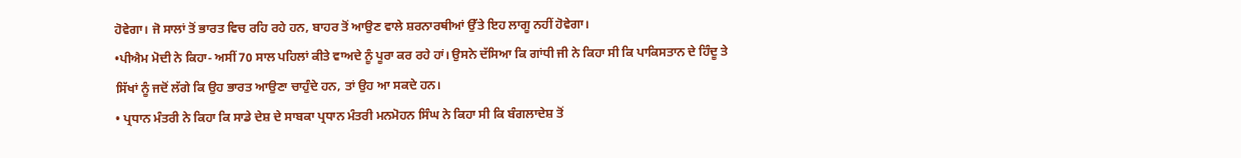ਹੋਵੇਗਾ। ਜੋ ਸਾਲਾਂ ਤੋਂ ਭਾਰਤ ਵਿਚ ਰਹਿ ਰਹੇ ਹਨ, ਬਾਹਰ ਤੋਂ ਆਉਣ ਵਾਲੇ ਸ਼ਰਨਾਰਥੀਆਂ ਉੱਤੇ ਇਹ ਲਾਗੂ ਨਹੀਂ ਹੋਵੇਗਾ।
•ਪੀਐਮ ਮੋਦੀ ਨੇ ਕਿਹਾ- ਅਸੀਂ 70 ਸਾਲ ਪਹਿਲਾਂ ਕੀਤੇ ਵਾਅਦੇ ਨੂੰ ਪੂਰਾ ਕਰ ਰਹੇ ਹਾਂ। ਉਸਨੇ ਦੱਸਿਆ ਕਿ ਗਾਂਧੀ ਜੀ ਨੇ ਕਿਹਾ ਸੀ ਕਿ ਪਾਕਿਸਤਾਨ ਦੇ ਹਿੰਦੂ ਤੇ ਸਿੱਖਾਂ ਨੂੰ ਜਦੋਂ ਲੱਗੇ ਕਿ ਉਹ ਭਾਰਤ ਆਉਣਾ ਚਾਹੁੰਦੇ ਹਨ, ਤਾਂ ਉਹ ਆ ਸਕਦੇ ਹਨ।
• ਪ੍ਰਧਾਨ ਮੰਤਰੀ ਨੇ ਕਿਹਾ ਕਿ ਸਾਡੇ ਦੇਸ਼ ਦੇ ਸਾਬਕਾ ਪ੍ਰਧਾਨ ਮੰਤਰੀ ਮਨਮੋਹਨ ਸਿੰਘ ਨੇ ਕਿਹਾ ਸੀ ਕਿ ਬੰਗਲਾਦੇਸ਼ ਤੋਂ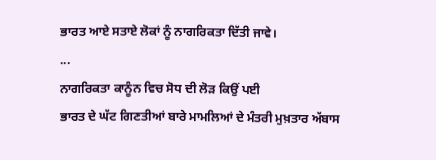ਭਾਰਤ ਆਏ ਸਤਾਏ ਲੋਕਾਂ ਨੂੰ ਨਾਗਰਿਕਤਾ ਦਿੱਤੀ ਜਾਵੇ।
...
ਨਾਗਰਿਕਤਾ ਕਾਨੂੰਨ ਵਿਚ ਸੋਧ ਦੀ ਲੋੜ ਕਿਉਂ ਪਈ
ਭਾਰਤ ਦੇ ਘੱਟ ਗਿਣਤੀਆਂ ਬਾਰੇ ਮਾਮਲਿਆਂ ਦੇ ਮੰਤਰੀ ਮੁਖ਼ਤਾਰ ਅੱਬਾਸ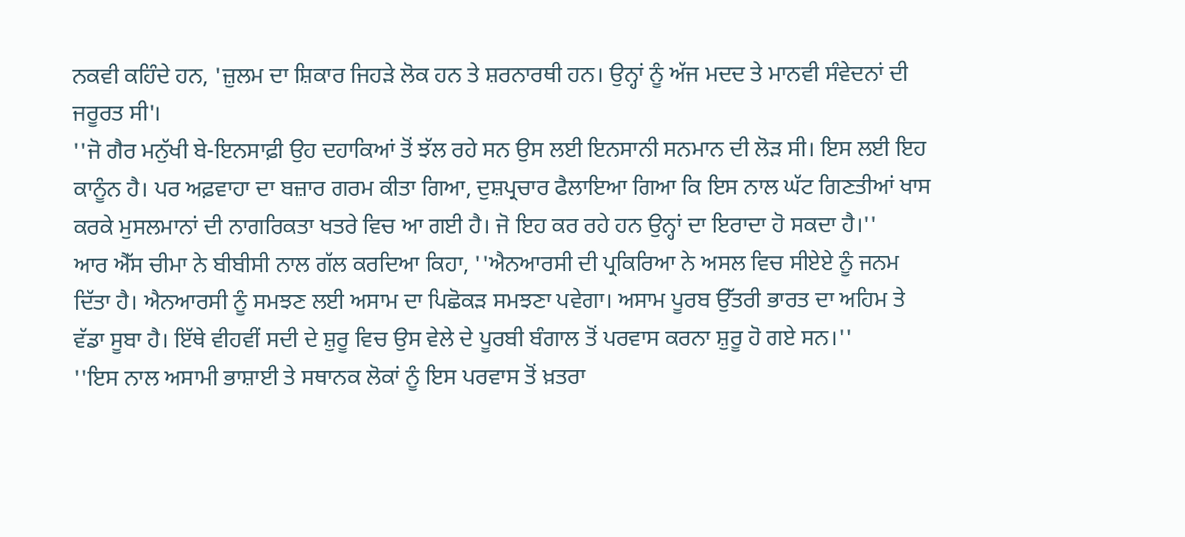ਨਕਵੀ ਕਹਿੰਦੇ ਹਨ, 'ਜ਼ੁਲਮ ਦਾ ਸ਼ਿਕਾਰ ਜਿਹੜੇ ਲੋਕ ਹਨ ਤੇ ਸ਼ਰਨਾਰਥੀ ਹਨ। ਉਨ੍ਹਾਂ ਨੂੰ ਅੱਜ ਮਦਦ ਤੇ ਮਾਨਵੀ ਸੰਵੇਦਨਾਂ ਦੀ ਜਰੂਰਤ ਸੀ'।
''ਜੋ ਗੈਰ ਮਨੁੱਖੀ ਬੇ-ਇਨਸਾਫ਼ੀ ਉਹ ਦਹਾਕਿਆਂ ਤੋਂ ਝੱਲ ਰਹੇ ਸਨ ਉਸ ਲਈ ਇਨਸਾਨੀ ਸਨਮਾਨ ਦੀ ਲੋੜ ਸੀ। ਇਸ ਲਈ ਇਹ ਕਾਨੂੰਨ ਹੈ। ਪਰ ਅਫ਼ਵਾਹਾ ਦਾ ਬਜ਼ਾਰ ਗਰਮ ਕੀਤਾ ਗਿਆ, ਦੁਸ਼ਪ੍ਰਚਾਰ ਫੈਲਾਇਆ ਗਿਆ ਕਿ ਇਸ ਨਾਲ ਘੱਟ ਗਿਣਤੀਆਂ ਖਾਸ ਕਰਕੇ ਮੁਸਲਮਾਨਾਂ ਦੀ ਨਾਗਰਿਕਤਾ ਖਤਰੇ ਵਿਚ ਆ ਗਈ ਹੈ। ਜੋ ਇਹ ਕਰ ਰਹੇ ਹਨ ਉਨ੍ਹਾਂ ਦਾ ਇਰਾਦਾ ਹੋ ਸਕਦਾ ਹੈ।''
ਆਰ ਐੱਸ ਚੀਮਾ ਨੇ ਬੀਬੀਸੀ ਨਾਲ ਗੱਲ ਕਰਦਿਆ ਕਿਹਾ, ''ਐਨਆਰਸੀ ਦੀ ਪ੍ਰਕਿਰਿਆ ਨੇ ਅਸਲ ਵਿਚ ਸੀਏਏ ਨੂੰ ਜਨਮ ਦਿੱਤਾ ਹੈ। ਐਨਆਰਸੀ ਨੂੰ ਸਮਝਣ ਲਈ ਅਸਾਮ ਦਾ ਪਿਛੋਕੜ ਸਮਝਣਾ ਪਵੇਗਾ। ਅਸਾਮ ਪੂਰਬ ਉੱਤਰੀ ਭਾਰਤ ਦਾ ਅਹਿਮ ਤੇ ਵੱਡਾ ਸੂਬਾ ਹੈ। ਇੱਥੇ ਵੀਹਵੀਂ ਸਦੀ ਦੇ ਸ਼ੁਰੂ ਵਿਚ ਉਸ ਵੇਲੇ ਦੇ ਪੂਰਬੀ ਬੰਗਾਲ ਤੋਂ ਪਰਵਾਸ ਕਰਨਾ ਸ਼ੁਰੂ ਹੋ ਗਏ ਸਨ।''
''ਇਸ ਨਾਲ ਅਸਾਮੀ ਭਾਸ਼ਾਈ ਤੇ ਸਥਾਨਕ ਲੋਕਾਂ ਨੂੰ ਇਸ ਪਰਵਾਸ ਤੋਂ ਖ਼ਤਰਾ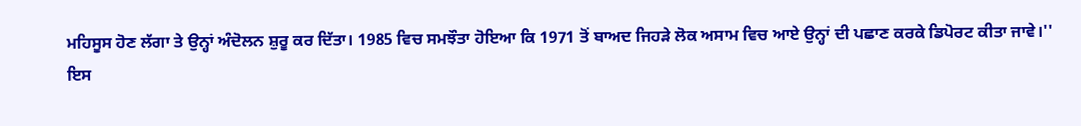ਮਹਿਸੂਸ ਹੋਣ ਲੱਗਾ ਤੇ ਉਨ੍ਹਾਂ ਅੰਦੋਲਨ ਸ਼ੁਰੂ ਕਰ ਦਿੱਤਾ। 1985 ਵਿਚ ਸਮਝੌਤਾ ਹੋਇਆ ਕਿ 1971 ਤੋਂ ਬਾਅਦ ਜਿਹੜੇ ਲੋਕ ਅਸਾਮ ਵਿਚ ਆਏ ਉਨ੍ਹਾਂ ਦੀ ਪਛਾਣ ਕਰਕੇ ਡਿਪੋਰਟ ਕੀਤਾ ਜਾਵੇ।''
ਇਸ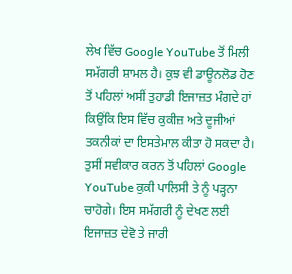ਲੇਖ ਵਿੱਚ Google YouTube ਤੋਂ ਮਿਲੀ ਸਮੱਗਰੀ ਸ਼ਾਮਲ ਹੈ। ਕੁਝ ਵੀ ਡਾਊਨਲੋਡ ਹੋਣ ਤੋਂ ਪਹਿਲਾਂ ਅਸੀਂ ਤੁਹਾਡੀ ਇਜਾਜ਼ਤ ਮੰਗਦੇ ਹਾਂ ਕਿਉਂਕਿ ਇਸ ਵਿੱਚ ਕੁਕੀਜ਼ ਅਤੇ ਦੂਜੀਆਂ ਤਕਨੀਕਾਂ ਦਾ ਇਸਤੇਮਾਲ ਕੀਤਾ ਹੋ ਸਕਦਾ ਹੈ। ਤੁਸੀਂ ਸਵੀਕਾਰ ਕਰਨ ਤੋਂ ਪਹਿਲਾਂ Google YouTube ਕੁਕੀ ਪਾਲਿਸੀ ਤੇ ਨੂੰ ਪੜ੍ਹਨਾ ਚਾਹੋਗੇ। ਇਸ ਸਮੱਗਰੀ ਨੂੰ ਦੇਖਣ ਲਈ ਇਜਾਜ਼ਤ ਦੇਵੋ ਤੇ ਜਾਰੀ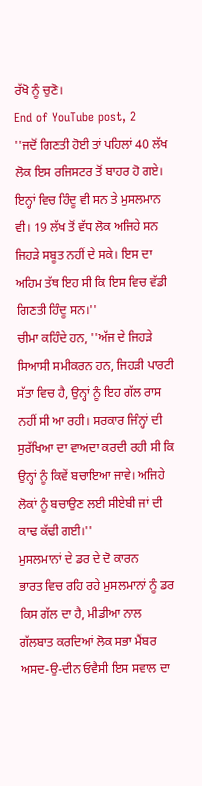ਰੱਖੋ ਨੂੰ ਚੁਣੋ।
End of YouTube post, 2
''ਜਦੋਂ ਗਿਣਤੀ ਹੋਈ ਤਾਂ ਪਹਿਲਾਂ 40 ਲੱਖ ਲੋਕ ਇਸ ਰਜਿਸਟਰ ਤੋਂ ਬਾਹਰ ਹੋ ਗਏ। ਇਨ੍ਹਾਂ ਵਿਚ ਹਿੰਦੂ ਵੀ ਸਨ ਤੇ ਮੁਸਲਮਾਨ ਵੀ। 19 ਲੱਖ ਤੋਂ ਵੱਧ ਲੋਕ ਅਜਿਹੇ ਸਨ ਜਿਹੜੇ ਸਬੂਤ ਨਹੀਂ ਦੇ ਸਕੇ। ਇਸ ਦਾ ਅਹਿਮ ਤੱਥ ਇਹ ਸੀ ਕਿ ਇਸ ਵਿਚ ਵੱਡੀ ਗਿਣਤੀ ਹਿੰਦੂ ਸਨ।''
ਚੀਮਾ ਕਹਿੰਦੇ ਹਨ, ''ਅੱਜ ਦੇ ਜਿਹੜੇ ਸਿਆਸੀ ਸਮੀਕਰਨ ਹਨ, ਜਿਹੜੀ ਪਾਰਟੀ ਸੱਤਾ ਵਿਚ ਹੈ, ਉਨ੍ਹਾਂ ਨੂੰ ਇਹ ਗੱਲ ਰਾਸ ਨਹੀਂ ਸੀ ਆ ਰਹੀ। ਸਰਕਾਰ ਜਿੰਨ੍ਹਾਂ ਦੀ ਸੁਰੱਖਿਆ ਦਾ ਵਾਅਦਾ ਕਰਦੀ ਰਹੀ ਸੀ ਕਿ ਉਨ੍ਹਾਂ ਨੂੰ ਕਿਵੇਂ ਬਚਾਇਆ ਜਾਵੇ। ਅਜਿਹੇ ਲੋਕਾਂ ਨੂੰ ਬਚਾਉਣ ਲਈ ਸੀਏਬੀ ਜਾਂ ਦੀ ਕਾਢ ਕੱਢੀ ਗਈ।''
ਮੁਸਲਮਾਨਾਂ ਦੇ ਡਰ ਦੇ ਦੋ ਕਾਰਨ
ਭਾਰਤ ਵਿਚ ਰਹਿ ਰਹੇ ਮੁਸਲਮਾਨਾਂ ਨੂੰ ਡਰ ਕਿਸ ਗੱਲ ਦਾ ਹੈ, ਮੀਡੀਆ ਨਾਲ ਗੱਲਬਾਤ ਕਰਦਿਆਂ ਲੋਕ ਸਭਾ ਮੈਂਬਰ ਅਸਦ-ਉ-ਦੀਨ ਓਵੈਸੀ ਇਸ ਸਵਾਲ ਦਾ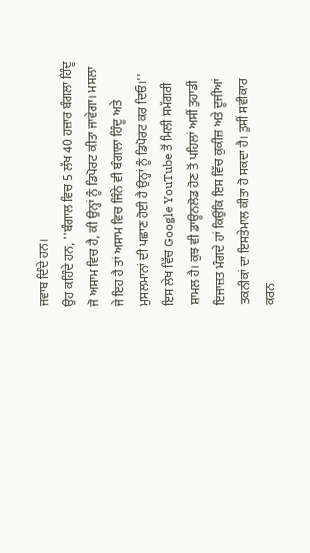ਜਵਾਬ ਦਿੰਦੇ ਹਨ।
ਉਹ ਕਹਿੰਦੇ ਹਨ, ''ਬੰਗਾਲ ਵਿਚ 5 ਲੱਖ 40 ਹਜ਼ਾਰ ਬੰਗਲਾ ਹਿੰਦੂ ਜੋ ਅਸਾਮ ਵਿਚ ਹੈ, ਕੀ ਉਨ੍ਹਾਂ ਨੂੰ ਡਿਪੋਰਟ ਕੀਤਾ ਜਾਵੇਗਾ। ਮਸਲਾ ਜੇ ਇਹ ਹੈ ਤਾਂ ਅਸਾਮ ਵਿਚ ਜਿੰਨੇ ਵੀ ਬੰਗਾਲਾ ਹਿੰਦੂ ਅਤੇ ਮੁਸਲਮਾਨਾਂ ਦੀ ਪਛਾਣ ਹੋਈ ਹੈ ਉਨ੍ਹਾਂ ਨੂੰ ਡਿਪੋਰਟ ਕਰ ਦਿਓ।''
ਇਸ ਲੇਖ ਵਿੱਚ Google YouTube ਤੋਂ ਮਿਲੀ ਸਮੱਗਰੀ ਸ਼ਾਮਲ ਹੈ। ਕੁਝ ਵੀ ਡਾਊਨਲੋਡ ਹੋਣ ਤੋਂ ਪਹਿਲਾਂ ਅਸੀਂ ਤੁਹਾਡੀ ਇਜਾਜ਼ਤ ਮੰਗਦੇ ਹਾਂ ਕਿਉਂਕਿ ਇਸ ਵਿੱਚ ਕੁਕੀਜ਼ ਅਤੇ ਦੂਜੀਆਂ ਤਕਨੀਕਾਂ ਦਾ ਇਸਤੇਮਾਲ ਕੀਤਾ ਹੋ ਸਕਦਾ ਹੈ। ਤੁਸੀਂ ਸਵੀਕਾਰ ਕਰਨ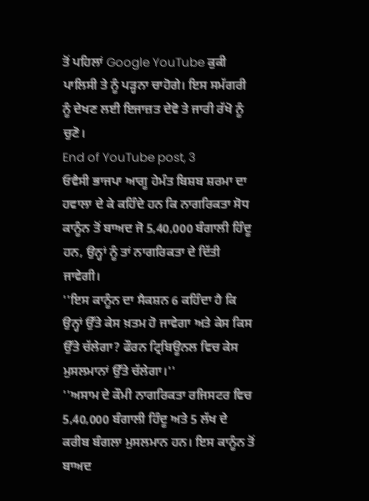ਤੋਂ ਪਹਿਲਾਂ Google YouTube ਕੁਕੀ ਪਾਲਿਸੀ ਤੇ ਨੂੰ ਪੜ੍ਹਨਾ ਚਾਹੋਗੇ। ਇਸ ਸਮੱਗਰੀ ਨੂੰ ਦੇਖਣ ਲਈ ਇਜਾਜ਼ਤ ਦੇਵੋ ਤੇ ਜਾਰੀ ਰੱਖੋ ਨੂੰ ਚੁਣੋ।
End of YouTube post, 3
ਓਵੈਸੀ ਭਾਜਪਾ ਆਗੂ ਹੇਮੰਤ ਬਿਸ਼ਬ ਸ਼ਰਮਾ ਦਾ ਹਵਾਲਾ ਦੇ ਕੇ ਕਹਿੰਦੇ ਹਨ ਕਿ ਨਾਗਰਿਕਤਾ ਸੋਧ ਕਾਨੂੰਨ ਤੋਂ ਬਾਅਦ ਜੋ 5,40,000 ਬੰਗਾਲੀ ਹਿੰਦੂ ਹਨ, ਉਨ੍ਹਾਂ ਨੂੰ ਤਾਂ ਨਾਗਰਿਕਤਾ ਦੇ ਦਿੱਤੀ ਜਾਵੇਗੀ।
''ਇਸ ਕਾਨੂੰਨ ਦਾ ਸੈਕਸ਼ਨ 6 ਕਹਿੰਦਾ ਹੈ ਕਿ ਉਨ੍ਹਾਂ ਉੱਤੇ ਕੇਸ ਖ਼ਤਮ ਹੋ ਜਾਵੇਗਾ ਅਤੇ ਕੇਸ ਕਿਸ ਉੱਤੇ ਚੱਲੇਗਾ? ਫੌਰਨ ਟ੍ਰਿਬਿਊਨਲ ਵਿਚ ਕੇਸ ਮੁਸਲਮਾਨਾਂ ਉੱਤੇ ਚੱਲੇਗਾ।''
''ਅਸਾਮ ਦੇ ਕੌਮੀ ਨਾਗਰਿਕਤਾ ਰਜਿਸਟਰ ਵਿਚ 5,40,000 ਬੰਗਾਲੀ ਹਿੰਦੂ ਅਤੇ 5 ਲੱਖ ਦੇ ਕਰੀਬ ਬੰਗਲਾ ਮੁਸਲਮਾਨ ਹਨ। ਇਸ ਕਾਨੂੰਨ ਤੋਂ ਬਾਅਦ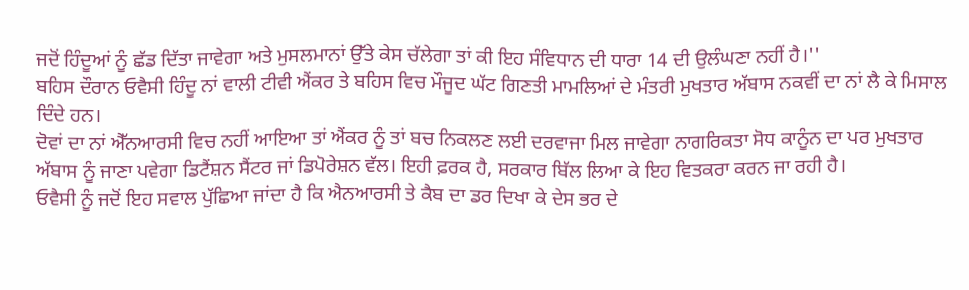ਜਦੋਂ ਹਿੰਦੂਆਂ ਨੂੰ ਛੱਡ ਦਿੱਤਾ ਜਾਵੇਗਾ ਅਤੇ ਮੁਸਲਮਾਨਾਂ ਉੱਤੇ ਕੇਸ ਚੱਲੇਗਾ ਤਾਂ ਕੀ ਇਹ ਸੰਵਿਧਾਨ ਦੀ ਧਾਰਾ 14 ਦੀ ਉਲੰਘਣਾ ਨਹੀਂ ਹੈ।''
ਬਹਿਸ ਦੌਰਾਨ ਓਵੈਸੀ ਹਿੰਦੂ ਨਾਂ ਵਾਲੀ ਟੀਵੀ ਐਂਕਰ ਤੇ ਬਹਿਸ ਵਿਚ ਮੌਜੂਦ ਘੱਟ ਗਿਣਤੀ ਮਾਮਲਿਆਂ ਦੇ ਮੰਤਰੀ ਮੁਖਤਾਰ ਅੱਬਾਸ ਨਕਵੀਂ ਦਾ ਨਾਂ ਲੈ ਕੇ ਮਿਸਾਲ ਦਿੰਦੇ ਹਨ।
ਦੋਵਾਂ ਦਾ ਨਾਂ ਐੱਨਆਰਸੀ ਵਿਚ ਨਹੀਂ ਆਇਆ ਤਾਂ ਐਂਕਰ ਨੂੰ ਤਾਂ ਬਚ ਨਿਕਲਣ ਲਈ ਦਰਵਾਜਾ ਮਿਲ ਜਾਵੇਗਾ ਨਾਗਰਿਕਤਾ ਸੋਧ ਕਾਨੂੰਨ ਦਾ ਪਰ ਮੁਖਤਾਰ ਅੱਬਾਸ ਨੂੰ ਜਾਣਾ ਪਵੇਗਾ ਡਿਟੈਂਸ਼ਨ ਸੈਂਟਰ ਜਾਂ ਡਿਪੋਰੇਸ਼ਨ ਵੱਲ। ਇਹੀ ਫ਼ਰਕ ਹੈ, ਸਰਕਾਰ ਬਿੱਲ ਲਿਆ ਕੇ ਇਹ ਵਿਤਕਰਾ ਕਰਨ ਜਾ ਰਹੀ ਹੈ।
ਓਵੈਸੀ ਨੂੰ ਜਦੋਂ ਇਹ ਸਵਾਲ ਪੁੱਛਿਆ ਜਾਂਦਾ ਹੈ ਕਿ ਐਨਆਰਸੀ ਤੇ ਕੈਬ ਦਾ ਡਰ ਦਿਖਾ ਕੇ ਦੇਸ ਭਰ ਦੇ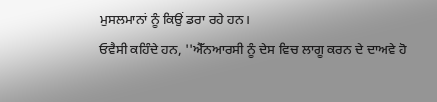ਮੁਸਲਮਾਨਾਂ ਨੂੰ ਕਿਉਂ ਡਰਾ ਰਹੇ ਹਨ।
ਓਵੈਸੀ ਕਹਿੰਦੇ ਹਨ, ''ਐੱਨਆਰਸੀ ਨੂੰ ਦੇਸ ਵਿਚ ਲਾਗੂ ਕਰਨ ਦੇ ਦਾਅਵੇ ਹੋ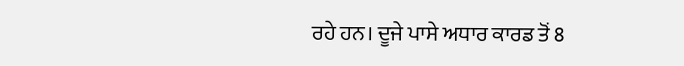ਰਹੇ ਹਨ। ਦੂਜੇ ਪਾਸੇ ਅਧਾਰ ਕਾਰਡ ਤੋਂ 8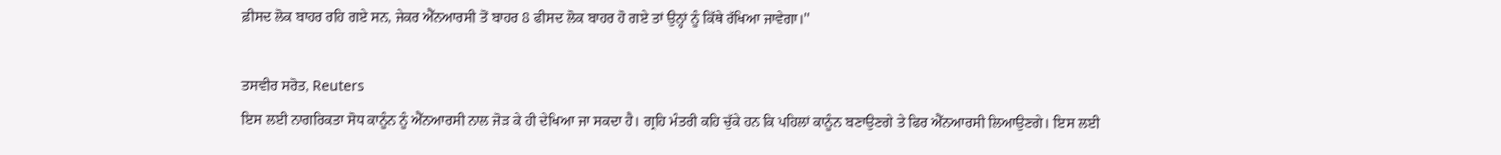ਫ਼ੀਸਦ ਲੋਕ ਬਾਹਰ ਰਹਿ ਗਏ ਸਨ, ਜੇਕਰ ਐੱਨਆਰਸੀ ਤੋਂ ਬਾਹਰ 8 ਫੀਸਦ ਲੋਕ ਬਾਹਰ ਹੋ ਗਏ ਤਾਂ ਉਨ੍ਹਾਂ ਨੂੰ ਕਿੱਥੇ ਰੱਖਿਆ ਜਾਵੇਗਾ।''

ਤਸਵੀਰ ਸਰੋਤ, Reuters
ਇਸ ਲਈ ਨਾਗਰਿਕਤਾ ਸੋਧ ਕਾਨੂੰਨ ਨੂੰ ਐੱਨਆਰਸੀ ਨਾਲ ਜੋੜ ਕੇ ਹੀ ਦੇਖਿਆ ਜਾ ਸਕਦਾ ਹੈ। ਗ੍ਰਹਿ ਮੰਤਰੀ ਕਹਿ ਚੁੱਕੇ ਹਨ ਕਿ ਪਹਿਲਾਂ ਕਾਨੂੰਨ ਬਣਾਉਣਗੇ ਤੇ ਫਿਰ ਐੱਨਆਰਸੀ ਲਿਆਉਣਗੇ। ਇਸ ਲਈ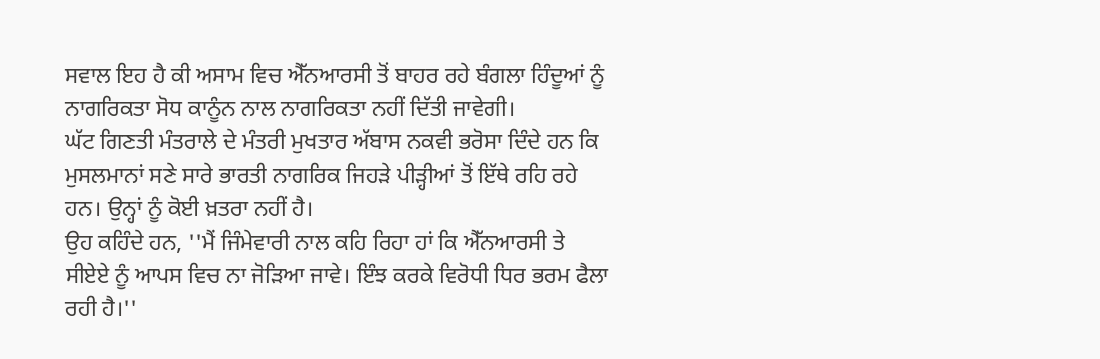ਸਵਾਲ ਇਹ ਹੈ ਕੀ ਅਸਾਮ ਵਿਚ ਐੱਨਆਰਸੀ ਤੋਂ ਬਾਹਰ ਰਹੇ ਬੰਗਲਾ ਹਿੰਦੂਆਂ ਨੂੰ ਨਾਗਰਿਕਤਾ ਸੋਧ ਕਾਨੂੰਨ ਨਾਲ ਨਾਗਰਿਕਤਾ ਨਹੀਂ ਦਿੱਤੀ ਜਾਵੇਗੀ।
ਘੱਟ ਗਿਣਤੀ ਮੰਤਰਾਲੇ ਦੇ ਮੰਤਰੀ ਮੁਖਤਾਰ ਅੱਬਾਸ ਨਕਵੀ ਭਰੋਸਾ ਦਿੰਦੇ ਹਨ ਕਿ ਮੁਸਲਮਾਨਾਂ ਸਣੇ ਸਾਰੇ ਭਾਰਤੀ ਨਾਗਰਿਕ ਜਿਹੜੇ ਪੀੜ੍ਹੀਆਂ ਤੋਂ ਇੱਥੇ ਰਹਿ ਰਹੇ ਹਨ। ਉਨ੍ਹਾਂ ਨੂੰ ਕੋਈ ਖ਼ਤਰਾ ਨਹੀਂ ਹੈ।
ਉਹ ਕਹਿੰਦੇ ਹਨ, ''ਮੈਂ ਜਿੰਮੇਵਾਰੀ ਨਾਲ ਕਹਿ ਰਿਹਾ ਹਾਂ ਕਿ ਐੱਨਆਰਸੀ ਤੇ ਸੀਏਏ ਨੂੰ ਆਪਸ ਵਿਚ ਨਾ ਜੋੜਿਆ ਜਾਵੇ। ਇੰਝ ਕਰਕੇ ਵਿਰੋਧੀ ਧਿਰ ਭਰਮ ਫੈਲਾ ਰਹੀ ਹੈ।''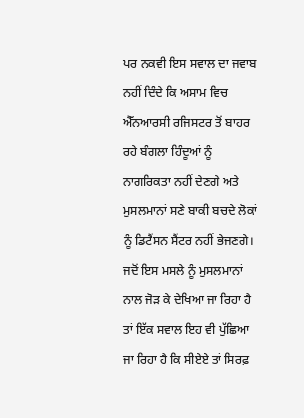ਪਰ ਨਕਵੀ ਇਸ ਸਵਾਲ ਦਾ ਜਵਾਬ ਨਹੀਂ ਦਿੰਦੇ ਕਿ ਅਸਾਮ ਵਿਚ ਐੱਨਆਰਸੀ ਰਜਿਸਟਰ ਤੋਂ ਬਾਹਰ ਰਹੇ ਬੰਗਲਾ ਹਿੰਦੂਆਂ ਨੂੰ ਨਾਗਰਿਕਤਾ ਨਹੀਂ ਦੇਣਗੇ ਅਤੇ ਮੁਸਲਮਾਨਾਂ ਸਣੇ ਬਾਕੀ ਬਚਦੇ ਲੋਕਾਂ ਨੂੰ ਡਿਟੈਂਸਨ ਸੈਂਟਰ ਨਹੀਂ ਭੇਜਣਗੇ।
ਜਦੋਂ ਇਸ ਮਸਲੇ ਨੂੰ ਮੁਸਲਮਾਨਾਂ ਨਾਲ ਜੋੜ ਕੇ ਦੇਖਿਆ ਜਾ ਰਿਹਾ ਹੈ ਤਾਂ ਇੱਕ ਸਵਾਲ ਇਹ ਵੀ ਪੁੱਛਿਆ ਜਾ ਰਿਹਾ ਹੈ ਕਿ ਸੀਏਏ ਤਾਂ ਸਿਰਫ਼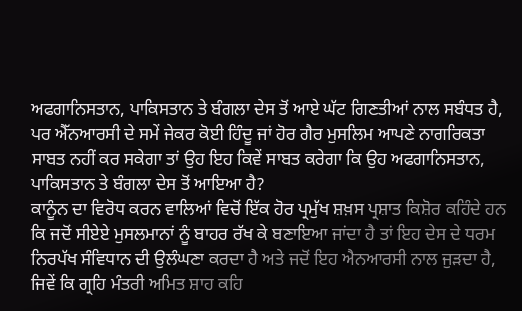ਅਫਗਾਨਿਸਤਾਨ, ਪਾਕਿਸਤਾਨ ਤੇ ਬੰਗਲਾ ਦੇਸ ਤੋਂ ਆਏ ਘੱਟ ਗਿਣਤੀਆਂ ਨਾਲ ਸਬੰਧਤ ਹੈ, ਪਰ ਐੱਨਆਰਸੀ ਦੇ ਸਮੇਂ ਜੇਕਰ ਕੋਈ ਹਿੰਦੂ ਜਾਂ ਹੋਰ ਗੈਰ ਮੁਸਲਿਮ ਆਪਣੇ ਨਾਗਰਿਕਤਾ ਸਾਬਤ ਨਹੀਂ ਕਰ ਸਕੇਗਾ ਤਾਂ ਉਹ ਇਹ ਕਿਵੇਂ ਸਾਬਤ ਕਰੇਗਾ ਕਿ ਉਹ ਅਫਗਾਨਿਸਤਾਨ, ਪਾਕਿਸਤਾਨ ਤੇ ਬੰਗਲਾ ਦੇਸ ਤੋਂ ਆਇਆ ਹੈ?
ਕਾਨੂੰਨ ਦਾ ਵਿਰੋਧ ਕਰਨ ਵਾਲਿਆਂ ਵਿਚੋਂ ਇੱਕ ਹੋਰ ਪ੍ਰਮੁੱਖ ਸ਼ਖ਼ਸ ਪ੍ਰਸ਼ਾਤ ਕਿਸ਼ੋਰ ਕਹਿੰਦੇ ਹਨ ਕਿ ਜਦੋਂ ਸੀਏਏ ਮੁਸਲਮਾਨਾਂ ਨੂੰ ਬਾਹਰ ਰੱਖ ਕੇ ਬਣਾਇਆ ਜਾਂਦਾ ਹੈ ਤਾਂ ਇਹ ਦੇਸ ਦੇ ਧਰਮ ਨਿਰਪੱਖ ਸੰਵਿਧਾਨ ਦੀ ਉਲੰਘਣਾ ਕਰਦਾ ਹੈ ਅਤੇ ਜਦੋਂ ਇਹ ਐਨਆਰਸੀ ਨਾਲ ਜੁੜਦਾ ਹੈ, ਜਿਵੇਂ ਕਿ ਗ੍ਰਹਿ ਮੰਤਰੀ ਅਮਿਤ ਸ਼ਾਹ ਕਹਿ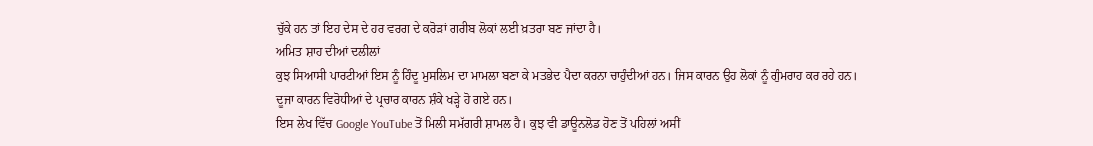ਚੁੱਕੇ ਹਨ ਤਾਂ ਇਹ ਦੇਸ ਦੇ ਹਰ ਵਰਗ ਦੇ ਕਰੋੜਾਂ ਗਰੀਬ ਲੋਕਾਂ ਲਈ ਖ਼ਤਰਾ ਬਣ ਜਾਂਦਾ ਹੈ।
ਅਮਿਤ ਸ਼ਾਹ ਦੀਆਂ ਦਲੀਲਾਂ
ਕੁਝ ਸਿਆਸੀ ਪਾਰਟੀਆਂ ਇਸ ਨੂੰ ਹਿੰਦੂ ਮੁਸਲਿਮ ਦਾ ਮਾਮਲਾ ਬਣਾ ਕੇ ਮਤਭੇਦ ਪੈਦਾ ਕਰਨਾ ਚਾਹੁੰਦੀਆਂ ਹਨ। ਜਿਸ ਕਾਰਨ ਉਹ ਲੋਕਾਂ ਨੂੰ ਗੁੰਮਰਾਹ ਕਰ ਰਹੇ ਹਨ।
ਦੂਜਾ ਕਾਰਨ ਵਿਰੋਧੀਆਂ ਦੇ ਪ੍ਰਚਾਰ ਕਾਰਨ ਸ਼ੰਕੇ ਖੜ੍ਹੇ ਹੋ ਗਏ ਹਨ।
ਇਸ ਲੇਖ ਵਿੱਚ Google YouTube ਤੋਂ ਮਿਲੀ ਸਮੱਗਰੀ ਸ਼ਾਮਲ ਹੈ। ਕੁਝ ਵੀ ਡਾਊਨਲੋਡ ਹੋਣ ਤੋਂ ਪਹਿਲਾਂ ਅਸੀਂ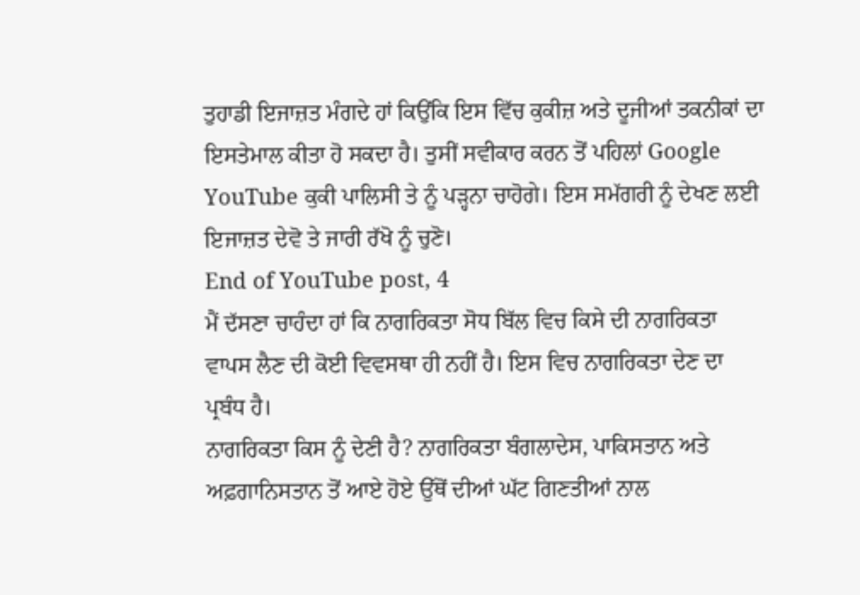ਤੁਹਾਡੀ ਇਜਾਜ਼ਤ ਮੰਗਦੇ ਹਾਂ ਕਿਉਂਕਿ ਇਸ ਵਿੱਚ ਕੁਕੀਜ਼ ਅਤੇ ਦੂਜੀਆਂ ਤਕਨੀਕਾਂ ਦਾ ਇਸਤੇਮਾਲ ਕੀਤਾ ਹੋ ਸਕਦਾ ਹੈ। ਤੁਸੀਂ ਸਵੀਕਾਰ ਕਰਨ ਤੋਂ ਪਹਿਲਾਂ Google YouTube ਕੁਕੀ ਪਾਲਿਸੀ ਤੇ ਨੂੰ ਪੜ੍ਹਨਾ ਚਾਹੋਗੇ। ਇਸ ਸਮੱਗਰੀ ਨੂੰ ਦੇਖਣ ਲਈ ਇਜਾਜ਼ਤ ਦੇਵੋ ਤੇ ਜਾਰੀ ਰੱਖੋ ਨੂੰ ਚੁਣੋ।
End of YouTube post, 4
ਮੈਂ ਦੱਸਣਾ ਚਾਹੰਦਾ ਹਾਂ ਕਿ ਨਾਗਰਿਕਤਾ ਸੋਧ ਬਿੱਲ ਵਿਚ ਕਿਸੇ ਦੀ ਨਾਗਰਿਕਤਾ ਵਾਪਸ ਲੈਣ ਦੀ ਕੋਈ ਵਿਵਸਥਾ ਹੀ ਨਹੀਂ ਹੈ। ਇਸ ਵਿਚ ਨਾਗਰਿਕਤਾ ਦੇਣ ਦਾ ਪ੍ਰਬੰਧ ਹੈ।
ਨਾਗਰਿਕਤਾ ਕਿਸ ਨੂੰ ਦੇਣੀ ਹੈ? ਨਾਗਰਿਕਤਾ ਬੰਗਲਾਦੇਸ, ਪਾਕਿਸਤਾਨ ਅਤੇ ਅਫ਼ਗਾਨਿਸਤਾਨ ਤੋਂ ਆਏ ਹੋਏ ਉੱਥੋਂ ਦੀਆਂ ਘੱਟ ਗਿਣਤੀਆਂ ਨਾਲ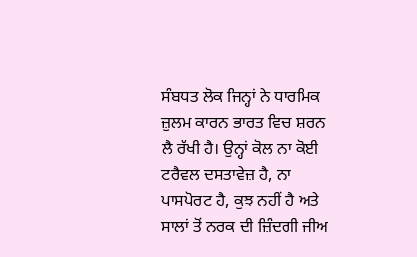ਸੰਬਧਤ ਲੋਕ ਜਿਨ੍ਹਾਂ ਨੇ ਧਾਰਮਿਕ ਜ਼ੁਲਮ ਕਾਰਨ ਭਾਰਤ ਵਿਚ ਸ਼ਰਨ ਲੈ ਰੱਖੀ ਹੈ। ਉਨ੍ਹਾਂ ਕੋਲ ਨਾ ਕੋਈ ਟਰੈਵਲ ਦਸਤਾਵੇਜ਼ ਹੈ, ਨਾ ਪਾਸਪੋਰਟ ਹੈ, ਕੁਝ ਨਹੀਂ ਹੈ ਅਤੇ ਸਾਲਾਂ ਤੋਂ ਨਰਕ ਦੀ ਜ਼ਿੰਦਗੀ ਜੀਅ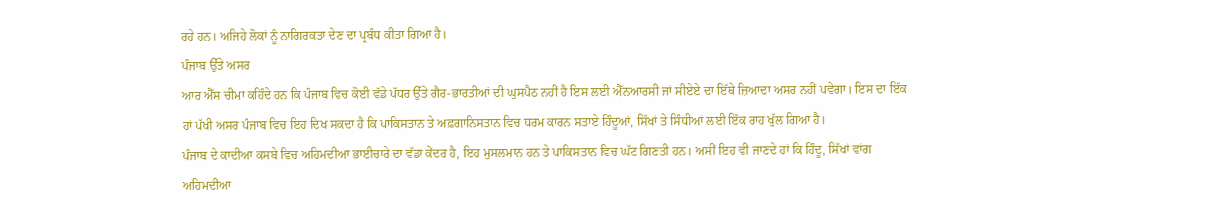ਰਹੇ ਹਨ। ਅਜਿਹੇ ਲੋਕਾਂ ਨੂੰ ਨਾਗਿਰਕਤਾ ਦੇਣ ਦਾ ਪ੍ਰਬੰਧ ਕੀਤਾ ਗਿਆ ਹੈ।
ਪੰਜਾਬ ਉੱਤੇ ਅਸਰ
ਆਰ ਐੱਸ ਚੀਮਾ ਕਹਿੰਦੇ ਹਨ ਕਿ ਪੰਜਾਬ ਵਿਚ ਕੋਈ ਵੱਡੇ ਪੱਧਰ ਉੱਤੇ ਗੈਰ-ਭਾਰਤੀਆਂ ਦੀ ਘੁਸਪੈਠ ਨਹੀਂ ਹੈ ਇਸ ਲਈ ਐੱਨਆਰਸੀ ਜਾਂ ਸੀਏਏ ਦਾ ਇੱਥੇ ਜ਼ਿਆਦਾ ਅਸਰ ਨਹੀਂ ਪਵੇਗਾ। ਇਸ ਦਾ ਇੱਕ ਹਾਂ ਪੱਖੀ ਅਸਰ ਪੰਜਾਬ ਵਿਚ ਇਹ ਦਿਖ ਸਕਦਾ ਹੈ ਕਿ ਪਾਕਿਸਤਾਨ ਤੇ ਅਫ਼ਗਾਨਿਸਤਾਨ ਵਿਚ ਧਰਮ ਕਾਰਨ ਸਤਾਏ ਹਿੰਦੂਆਂ, ਸਿੱਖਾਂ ਤੇ ਸਿੰਧੀਆਂ ਲਈ ਇੱਕ ਰਾਹ ਖੁੱਲ ਗਿਆ ਹੈ।
ਪੰਜਾਬ ਦੇ ਕਾਦੀਆ ਕਸਬੇ ਵਿਚ ਅਹਿਮਦੀਆ ਭਾਈਚਾਰੇ ਦਾ ਵੱਡਾ ਕੇਂਦਰ ਹੈ, ਇਹ ਮੁਸਲਮਾਨ ਹਨ ਤੇ ਪਾਕਿਸਤਾਨ ਵਿਚ ਘੱਟ ਗਿਣਤੀ ਹਨ। ਅਸੀਂ ਇਹ ਵੀ ਜਾਣਦੇ ਹਾਂ ਕਿ ਹਿੰਦੂ, ਸਿੱਖਾਂ ਵਾਂਗ ਅਹਿਮਦੀਆ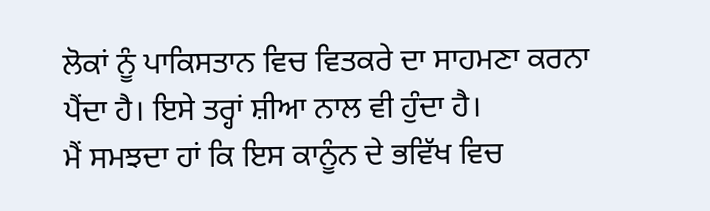ਲੋਕਾਂ ਨੂੰ ਪਾਕਿਸਤਾਨ ਵਿਚ ਵਿਤਕਰੇ ਦਾ ਸਾਹਮਣਾ ਕਰਨਾ ਪੈਂਦਾ ਹੈ। ਇਸੇ ਤਰ੍ਹਾਂ ਸ਼ੀਆ ਨਾਲ ਵੀ ਹੁੰਦਾ ਹੈ।
ਮੈਂ ਸਮਝਦਾ ਹਾਂ ਕਿ ਇਸ ਕਾਨੂੰਨ ਦੇ ਭਵਿੱਖ ਵਿਚ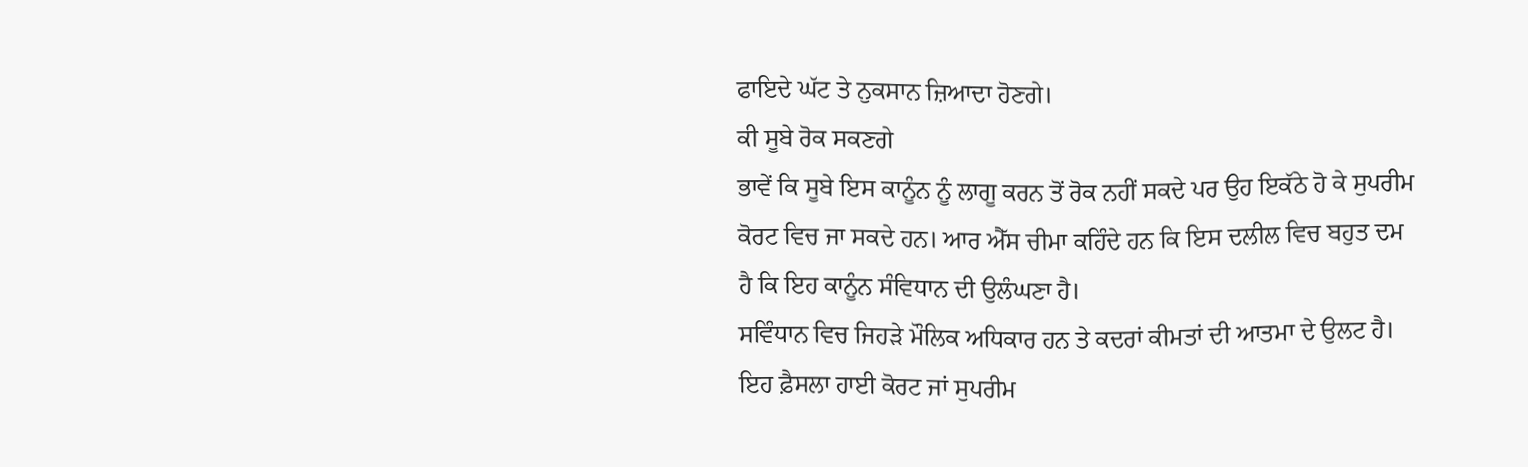ਫਾਇਦੇ ਘੱਟ ਤੇ ਨੁਕਸਾਨ ਜ਼ਿਆਦਾ ਹੋਣਗੇ।
ਕੀ ਸੂਬੇ ਰੋਕ ਸਕਣਗੇ
ਭਾਵੇਂ ਕਿ ਸੂਬੇ ਇਸ ਕਾਨੂੰਨ ਨੂੰ ਲਾਗੂ ਕਰਨ ਤੋਂ ਰੋਕ ਨਹੀਂ ਸਕਦੇ ਪਰ ਉਹ ਇਕੱਠੇ ਹੋ ਕੇ ਸੁਪਰੀਮ ਕੋਰਟ ਵਿਚ ਜਾ ਸਕਦੇ ਹਨ। ਆਰ ਐੱਸ ਚੀਮਾ ਕਹਿੰਦੇ ਹਨ ਕਿ ਇਸ ਦਲੀਲ ਵਿਚ ਬਹੁਤ ਦਮ ਹੈ ਕਿ ਇਹ ਕਾਨੂੰਨ ਸੰਵਿਧਾਨ ਦੀ ਉਲੰਘਣਾ ਹੈ।
ਸਵਿੰਧਾਨ ਵਿਚ ਜਿਹੜੇ ਮੌਲਿਕ ਅਧਿਕਾਰ ਹਨ ਤੇ ਕਦਰਾਂ ਕੀਮਤਾਂ ਦੀ ਆਤਮਾ ਦੇ ਉਲਟ ਹੈ। ਇਹ ਫ਼ੈਸਲਾ ਹਾਈ ਕੋਰਟ ਜਾਂ ਸੁਪਰੀਮ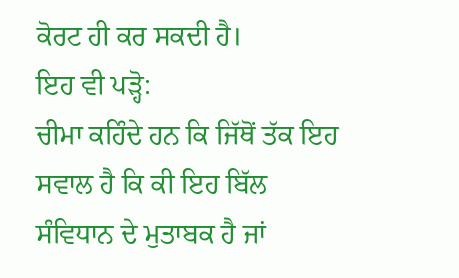ਕੋਰਟ ਹੀ ਕਰ ਸਕਦੀ ਹੈ।
ਇਹ ਵੀ ਪੜ੍ਹੋ:
ਚੀਮਾ ਕਹਿੰਦੇ ਹਨ ਕਿ ਜਿੱਥੋਂ ਤੱਕ ਇਹ ਸਵਾਲ ਹੈ ਕਿ ਕੀ ਇਹ ਬਿੱਲ ਸੰਵਿਧਾਨ ਦੇ ਮੁਤਾਬਕ ਹੈ ਜਾਂ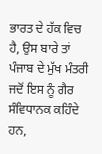ਭਾਰਤ ਦੇ ਹੱਕ ਵਿਚ ਹੈ, ਉਸ ਬਾਰੇ ਤਾਂ ਪੰਜਾਬ ਦੇ ਮੁੱਖ ਮੰਤਰੀ ਜਦੋਂ ਇਸ ਨੂੰ ਗੈਰ ਸੰਵਿਧਾਨਕ ਕਹਿੰਦੇ ਹਨ,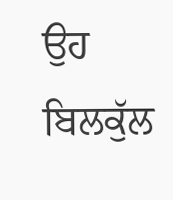ਉਹ ਬਿਲਕੁੱਲ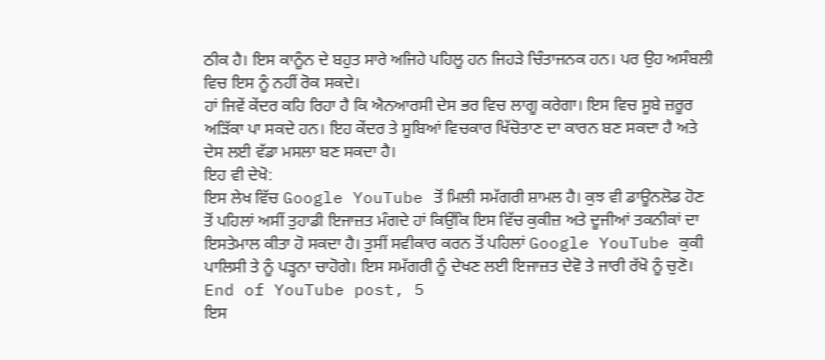ਠੀਕ ਹੈ। ਇਸ ਕਾਨੂੰਨ ਦੇ ਬਹੁਤ ਸਾਰੇ ਅਜਿਹੇ ਪਹਿਲੂ ਹਨ ਜਿਹੜੇ ਚਿੰਤਾਜਨਕ ਹਨ। ਪਰ ਉਹ ਅਸੰਬਲੀ ਵਿਚ ਇਸ ਨੂੰ ਨਹੀਂ ਰੋਕ ਸਕਦੇ।
ਹਾਂ ਜਿਵੇਂ ਕੇਂਦਰ ਕਹਿ ਰਿਹਾ ਹੈ ਕਿ ਐਨਆਰਸੀ ਦੇਸ ਭਰ ਵਿਚ ਲਾਗੂ ਕਰੇਗਾ। ਇਸ ਵਿਚ ਸੂਬੇ ਜ਼ਰੂਰ ਅੜਿੱਕਾ ਪਾ ਸਕਦੇ ਹਨ। ਇਹ ਕੇਂਦਰ ਤੇ ਸੂਬਿਆਂ ਵਿਚਕਾਰ ਖਿੱਚੋਤਾਣ ਦਾ ਕਾਰਨ ਬਣ ਸਕਦਾ ਹੈ ਅਤੇ ਦੇਸ ਲਈ ਵੱਡਾ ਮਸਲਾ ਬਣ ਸਕਦਾ ਹੈ।
ਇਹ ਵੀ ਦੇਖੋ:
ਇਸ ਲੇਖ ਵਿੱਚ Google YouTube ਤੋਂ ਮਿਲੀ ਸਮੱਗਰੀ ਸ਼ਾਮਲ ਹੈ। ਕੁਝ ਵੀ ਡਾਊਨਲੋਡ ਹੋਣ ਤੋਂ ਪਹਿਲਾਂ ਅਸੀਂ ਤੁਹਾਡੀ ਇਜਾਜ਼ਤ ਮੰਗਦੇ ਹਾਂ ਕਿਉਂਕਿ ਇਸ ਵਿੱਚ ਕੁਕੀਜ਼ ਅਤੇ ਦੂਜੀਆਂ ਤਕਨੀਕਾਂ ਦਾ ਇਸਤੇਮਾਲ ਕੀਤਾ ਹੋ ਸਕਦਾ ਹੈ। ਤੁਸੀਂ ਸਵੀਕਾਰ ਕਰਨ ਤੋਂ ਪਹਿਲਾਂ Google YouTube ਕੁਕੀ ਪਾਲਿਸੀ ਤੇ ਨੂੰ ਪੜ੍ਹਨਾ ਚਾਹੋਗੇ। ਇਸ ਸਮੱਗਰੀ ਨੂੰ ਦੇਖਣ ਲਈ ਇਜਾਜ਼ਤ ਦੇਵੋ ਤੇ ਜਾਰੀ ਰੱਖੋ ਨੂੰ ਚੁਣੋ।
End of YouTube post, 5
ਇਸ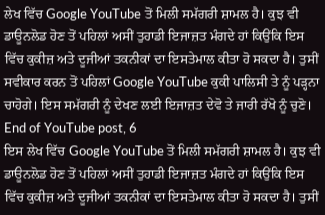ਲੇਖ ਵਿੱਚ Google YouTube ਤੋਂ ਮਿਲੀ ਸਮੱਗਰੀ ਸ਼ਾਮਲ ਹੈ। ਕੁਝ ਵੀ ਡਾਊਨਲੋਡ ਹੋਣ ਤੋਂ ਪਹਿਲਾਂ ਅਸੀਂ ਤੁਹਾਡੀ ਇਜਾਜ਼ਤ ਮੰਗਦੇ ਹਾਂ ਕਿਉਂਕਿ ਇਸ ਵਿੱਚ ਕੁਕੀਜ਼ ਅਤੇ ਦੂਜੀਆਂ ਤਕਨੀਕਾਂ ਦਾ ਇਸਤੇਮਾਲ ਕੀਤਾ ਹੋ ਸਕਦਾ ਹੈ। ਤੁਸੀਂ ਸਵੀਕਾਰ ਕਰਨ ਤੋਂ ਪਹਿਲਾਂ Google YouTube ਕੁਕੀ ਪਾਲਿਸੀ ਤੇ ਨੂੰ ਪੜ੍ਹਨਾ ਚਾਹੋਗੇ। ਇਸ ਸਮੱਗਰੀ ਨੂੰ ਦੇਖਣ ਲਈ ਇਜਾਜ਼ਤ ਦੇਵੋ ਤੇ ਜਾਰੀ ਰੱਖੋ ਨੂੰ ਚੁਣੋ।
End of YouTube post, 6
ਇਸ ਲੇਖ ਵਿੱਚ Google YouTube ਤੋਂ ਮਿਲੀ ਸਮੱਗਰੀ ਸ਼ਾਮਲ ਹੈ। ਕੁਝ ਵੀ ਡਾਊਨਲੋਡ ਹੋਣ ਤੋਂ ਪਹਿਲਾਂ ਅਸੀਂ ਤੁਹਾਡੀ ਇਜਾਜ਼ਤ ਮੰਗਦੇ ਹਾਂ ਕਿਉਂਕਿ ਇਸ ਵਿੱਚ ਕੁਕੀਜ਼ ਅਤੇ ਦੂਜੀਆਂ ਤਕਨੀਕਾਂ ਦਾ ਇਸਤੇਮਾਲ ਕੀਤਾ ਹੋ ਸਕਦਾ ਹੈ। ਤੁਸੀਂ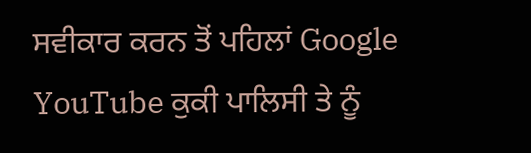ਸਵੀਕਾਰ ਕਰਨ ਤੋਂ ਪਹਿਲਾਂ Google YouTube ਕੁਕੀ ਪਾਲਿਸੀ ਤੇ ਨੂੰ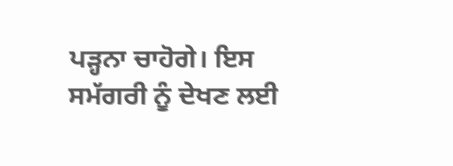ਪੜ੍ਹਨਾ ਚਾਹੋਗੇ। ਇਸ ਸਮੱਗਰੀ ਨੂੰ ਦੇਖਣ ਲਈ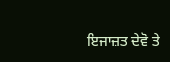ਇਜਾਜ਼ਤ ਦੇਵੋ ਤੇ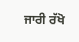ਜਾਰੀ ਰੱਖੋ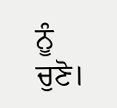ਨੂੰ ਚੁਣੋ।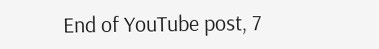End of YouTube post, 7